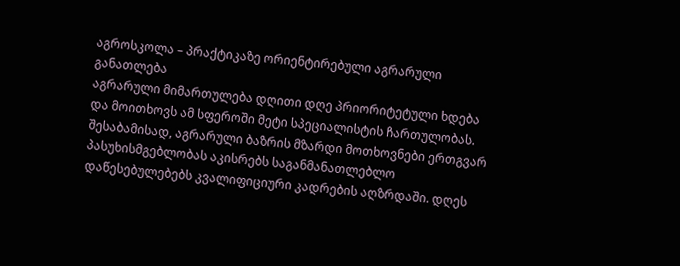აგროსკოლა – პრაქტიკაზე ორიენტირებული აგრარული განათლება
აგრარული მიმართულება დღითი დღე პრიორიტეტული ხდება და მოითხოვს ამ სფეროში მეტი სპეციალისტის ჩართულობას. შესაბამისად, აგრარული ბაზრის მზარდი მოთხოვნები ერთგვარ პასუხისმგებლობას აკისრებს საგანმანათლებლო დაწესებულებებს კვალიფიციური კადრების აღზრდაში. დღეს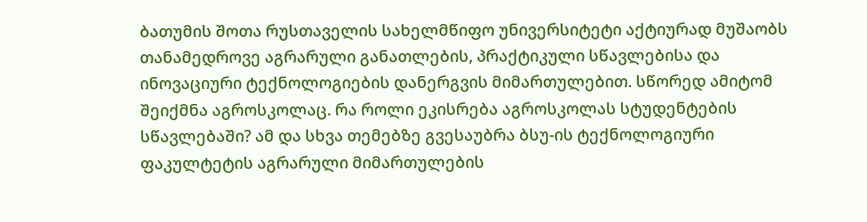ბათუმის შოთა რუსთაველის სახელმწიფო უნივერსიტეტი აქტიურად მუშაობს თანამედროვე აგრარული განათლების, პრაქტიკული სწავლებისა და ინოვაციური ტექნოლოგიების დანერგვის მიმართულებით. სწორედ ამიტომ შეიქმნა აგროსკოლაც. რა როლი ეკისრება აგროსკოლას სტუდენტების სწავლებაში? ამ და სხვა თემებზე გვესაუბრა ბსუ-ის ტექნოლოგიური ფაკულტეტის აგრარული მიმართულების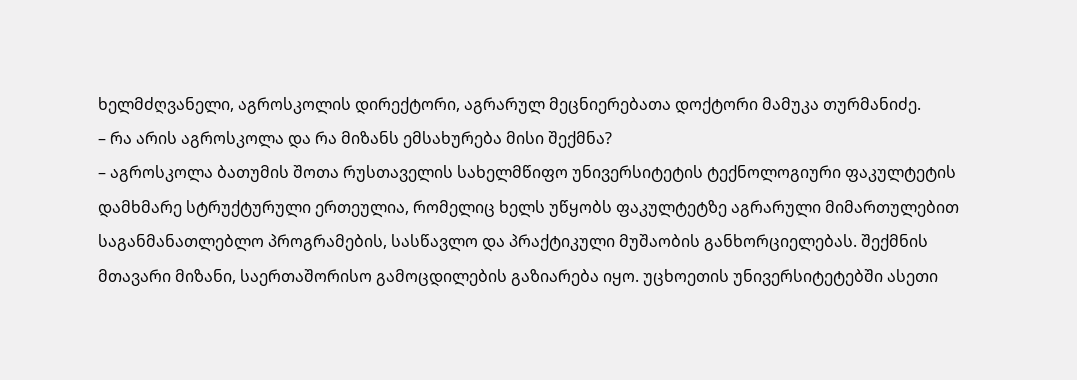ხელმძღვანელი, აგროსკოლის დირექტორი, აგრარულ მეცნიერებათა დოქტორი მამუკა თურმანიძე.
– რა არის აგროსკოლა და რა მიზანს ემსახურება მისი შექმნა?
– აგროსკოლა ბათუმის შოთა რუსთაველის სახელმწიფო უნივერსიტეტის ტექნოლოგიური ფაკულტეტის დამხმარე სტრუქტურული ერთეულია, რომელიც ხელს უწყობს ფაკულტეტზე აგრარული მიმართულებით საგანმანათლებლო პროგრამების, სასწავლო და პრაქტიკული მუშაობის განხორციელებას. შექმნის მთავარი მიზანი, საერთაშორისო გამოცდილების გაზიარება იყო. უცხოეთის უნივერსიტეტებში ასეთი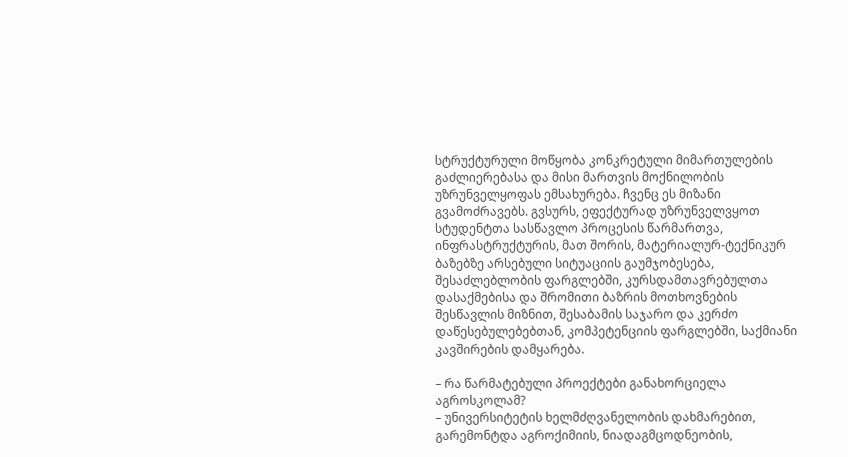სტრუქტურული მოწყობა კონკრეტული მიმართულების გაძლიერებასა და მისი მართვის მოქნილობის უზრუნველყოფას ემსახურება. ჩვენც ეს მიზანი გვამოძრავებს. გვსურს, ეფექტურად უზრუნველვყოთ სტუდენტთა სასწავლო პროცესის წარმართვა, ინფრასტრუქტურის, მათ შორის, მატერიალურ-ტექნიკურ ბაზებზე არსებული სიტუაციის გაუმჯობესება, შესაძლებლობის ფარგლებში, კურსდამთავრებულთა დასაქმებისა და შრომითი ბაზრის მოთხოვნების შესწავლის მიზნით, შესაბამის საჯარო და კერძო დაწესებულებებთან, კომპეტენციის ფარგლებში, საქმიანი კავშირების დამყარება.

– რა წარმატებული პროექტები განახორციელა აგროსკოლამ?
– უნივერსიტეტის ხელმძღვანელობის დახმარებით, გარემონტდა აგროქიმიის, ნიადაგმცოდნეობის,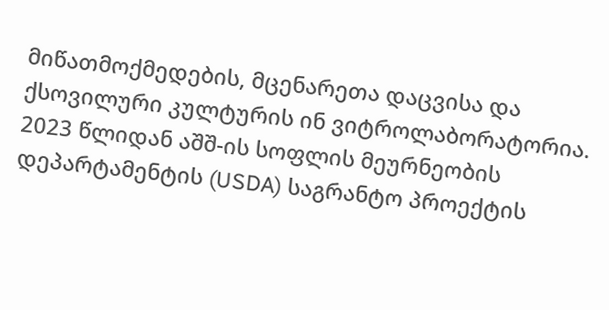მიწათმოქმედების, მცენარეთა დაცვისა და ქსოვილური კულტურის ინ ვიტროლაბორატორია. 2023 წლიდან აშშ-ის სოფლის მეურნეობის დეპარტამენტის (USDA) საგრანტო პროექტის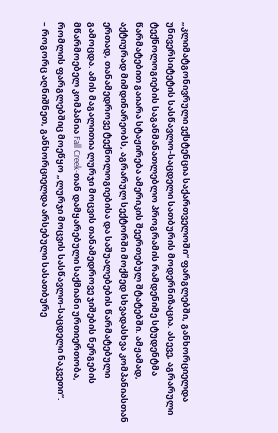„კლიმატგონივრული ექსტენცია საქართველოში“ ფარგლებში, განხორციელდა უნივერსიტეტის სასწავლო-საცდელი სათბურის მოდერნიზაცია. ასევე, აგრარული ტექნოლოგიების საგანმანათლებლო პროგრამის რამდენიმე სტუდენტმა წარმატებით გაიარა სტაჟირება ამერიკის შეერთებულ შტატებში. ამჟამად, აქტიურად მიმდინარეობს, აგრარულ სექტორში მოქმედ სხვადასხვა კომპანიასთან ერთად, თანამედროვე ტექნოლოგიებისა და საშუალებების წარმატებული გამოცდა. ამის მაგალითია ლურჯი მოცვის თანამედროვე ჯიშების ნერგების მწარმოებელ კომპანია Fall Creek-თან დამყარებული საქმიანი ურთიერთობა, რომლის ფარგლებშიც მოეწყო „ლურჯი მოცვის სასწავლო-საცდელი ნაკვეთი“.
– როგორც აღნიშნეთ, განხორციელდა არსებული სასათბურე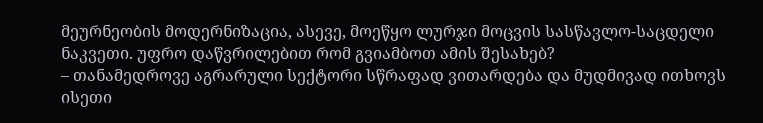მეურნეობის მოდერნიზაცია, ასევე, მოეწყო ლურჯი მოცვის სასწავლო-საცდელი ნაკვეთი. უფრო დაწვრილებით რომ გვიამბოთ ამის შესახებ?
– თანამედროვე აგრარული სექტორი სწრაფად ვითარდება და მუდმივად ითხოვს ისეთი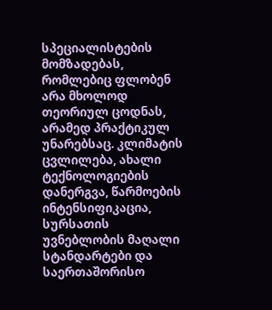სპეციალისტების მომზადებას, რომლებიც ფლობენ არა მხოლოდ თეორიულ ცოდნას, არამედ პრაქტიკულ უნარებსაც. კლიმატის ცვლილება, ახალი ტექნოლოგიების დანერგვა, წარმოების ინტენსიფიკაცია, სურსათის უვნებლობის მაღალი სტანდარტები და საერთაშორისო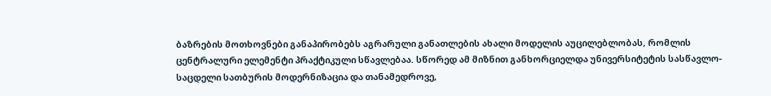ბაზრების მოთხოვნები განაპირობებს აგრარული განათლების ახალი მოდელის აუცილებლობას, რომლის ცენტრალური ელემენტი პრაქტიკული სწავლებაა. სწორედ ამ მიზნით განხორციელდა უნივერსიტეტის სასწავლო-საცდელი სათბურის მოდერნიზაცია და თანამედროვე,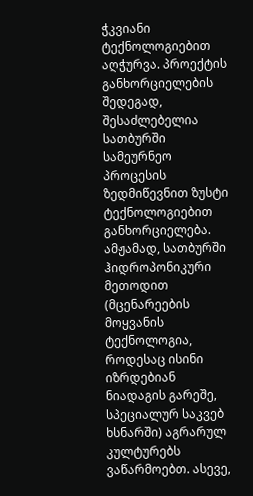ჭკვიანი ტექნოლოგიებით აღჭურვა. პროექტის განხორციელების შედეგად, შესაძლებელია სათბურში სამეურნეო პროცესის ზედმიწევნით ზუსტი ტექნოლოგიებით განხორციელება. ამჟამად, სათბურში ჰიდროპონიკური მეთოდით (მცენარეების მოყვანის ტექნოლოგია, როდესაც ისინი იზრდებიან ნიადაგის გარეშე, სპეციალურ საკვებ ხსნარში) აგრარულ კულტურებს ვაწარმოებთ. ასევე,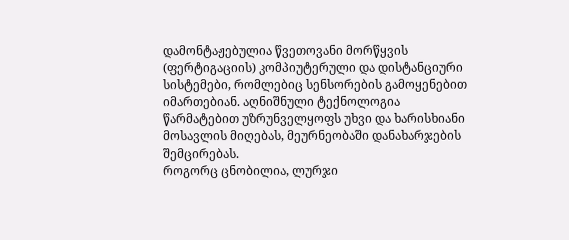დამონტაჟებულია წვეთოვანი მორწყვის (ფერტიგაციის) კომპიუტერული და დისტანციური სისტემები, რომლებიც სენსორების გამოყენებით იმართებიან. აღნიშნული ტექნოლოგია წარმატებით უზრუნველყოფს უხვი და ხარისხიანი მოსავლის მიღებას, მეურნეობაში დანახარჯების შემცირებას.
როგორც ცნობილია, ლურჯი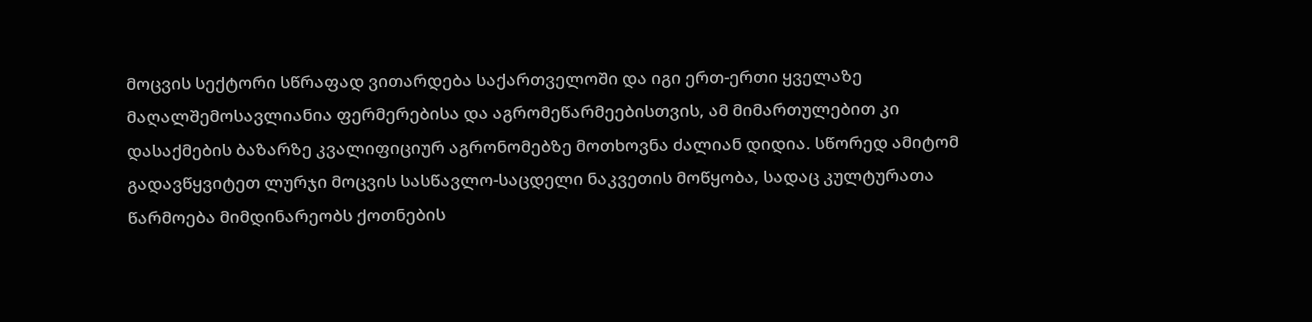მოცვის სექტორი სწრაფად ვითარდება საქართველოში და იგი ერთ-ერთი ყველაზე მაღალშემოსავლიანია ფერმერებისა და აგრომეწარმეებისთვის, ამ მიმართულებით კი დასაქმების ბაზარზე კვალიფიციურ აგრონომებზე მოთხოვნა ძალიან დიდია. სწორედ ამიტომ გადავწყვიტეთ ლურჯი მოცვის სასწავლო-საცდელი ნაკვეთის მოწყობა, სადაც კულტურათა წარმოება მიმდინარეობს ქოთნების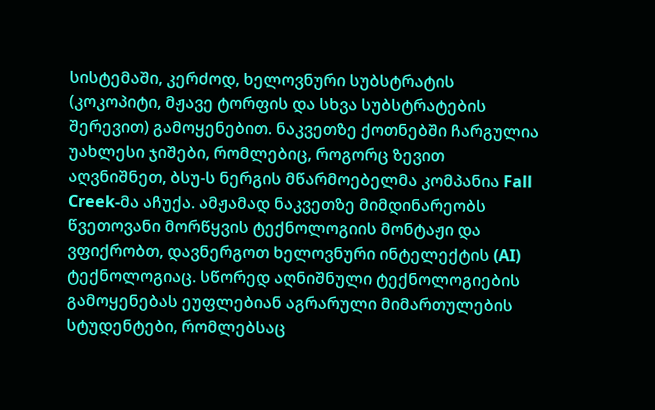სისტემაში, კერძოდ, ხელოვნური სუბსტრატის (კოკოპიტი, მჟავე ტორფის და სხვა სუბსტრატების შერევით) გამოყენებით. ნაკვეთზე ქოთნებში ჩარგულია უახლესი ჯიშები, რომლებიც, როგორც ზევით აღვნიშნეთ, ბსუ-ს ნერგის მწარმოებელმა კომპანია Fall Creek-მა აჩუქა. ამჟამად ნაკვეთზე მიმდინარეობს წვეთოვანი მორწყვის ტექნოლოგიის მონტაჟი და ვფიქრობთ, დავნერგოთ ხელოვნური ინტელექტის (AI) ტექნოლოგიაც. სწორედ აღნიშნული ტექნოლოგიების გამოყენებას ეუფლებიან აგრარული მიმართულების სტუდენტები, რომლებსაც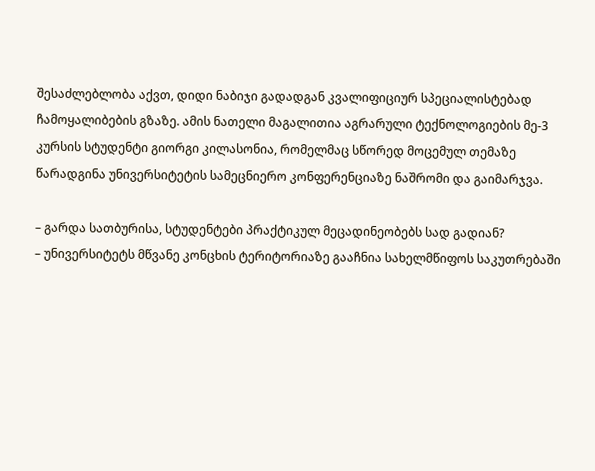შესაძლებლობა აქვთ, დიდი ნაბიჯი გადადგან კვალიფიციურ სპეციალისტებად ჩამოყალიბების გზაზე. ამის ნათელი მაგალითია აგრარული ტექნოლოგიების მე-3 კურსის სტუდენტი გიორგი კილასონია, რომელმაც სწორედ მოცემულ თემაზე წარადგინა უნივერსიტეტის სამეცნიერო კონფერენციაზე ნაშრომი და გაიმარჯვა.

– გარდა სათბურისა, სტუდენტები პრაქტიკულ მეცადინეობებს სად გადიან?
– უნივერსიტეტს მწვანე კონცხის ტერიტორიაზე გააჩნია სახელმწიფოს საკუთრებაში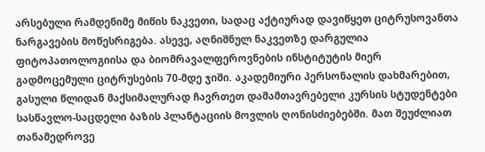არსებული რამდენიმე მიწის ნაკვეთი, სადაც აქტიურად დავიწყეთ ციტრუსოვანთა ნარგავების მოწესრიგება. ასევე, აღნიშნულ ნაკვეთზე დარგულია ფიტოპათოლოგიისა და ბიომრავალფეროვნების ინსტიტუტის მიერ გადმოცემული ციტრუსების 70-მდე ჯიში. აკადემიური პერსონალის დახმარებით, გასული წლიდან მაქსიმალურად ჩავრთეთ დამამთავრებელი კურსის სტუდენტები სასწავლო-საცდელი ბაზის პლანტაციის მოვლის ღონისძიებებში. მათ შეუძლიათ თანამედროვე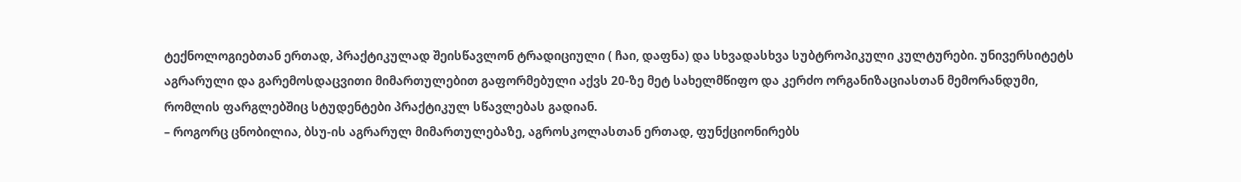ტექნოლოგიებთან ერთად, პრაქტიკულად შეისწავლონ ტრადიციული ( ჩაი, დაფნა) და სხვადასხვა სუბტროპიკული კულტურები. უნივერსიტეტს აგრარული და გარემოსდაცვითი მიმართულებით გაფორმებული აქვს 20-ზე მეტ სახელმწიფო და კერძო ორგანიზაციასთან მემორანდუმი, რომლის ფარგლებშიც სტუდენტები პრაქტიკულ სწავლებას გადიან.
– როგორც ცნობილია, ბსუ-ის აგრარულ მიმართულებაზე, აგროსკოლასთან ერთად, ფუნქციონირებს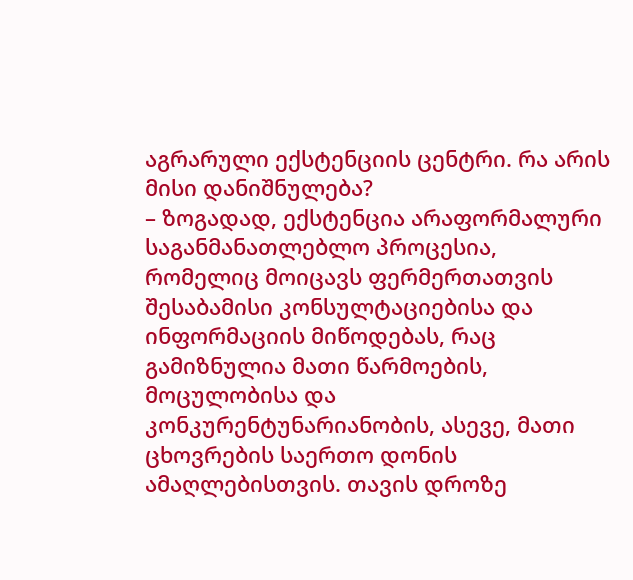აგრარული ექსტენციის ცენტრი. რა არის მისი დანიშნულება?
– ზოგადად, ექსტენცია არაფორმალური საგანმანათლებლო პროცესია, რომელიც მოიცავს ფერმერთათვის შესაბამისი კონსულტაციებისა და ინფორმაციის მიწოდებას, რაც გამიზნულია მათი წარმოების, მოცულობისა და კონკურენტუნარიანობის, ასევე, მათი ცხოვრების საერთო დონის ამაღლებისთვის. თავის დროზე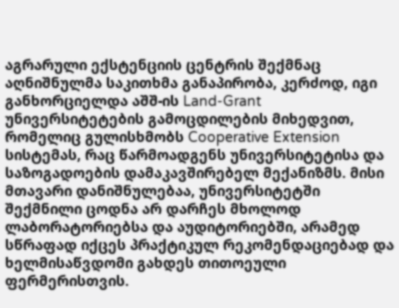აგრარული ექსტენციის ცენტრის შექმნაც აღნიშნულმა საკითხმა განაპირობა, კერძოდ, იგი განხორციელდა აშშ-ის Land-Grant უნივერსიტეტების გამოცდილების მიხედვით, რომელიც გულისხმობს Cooperative Extension სისტემას, რაც წარმოადგენს უნივერსიტეტისა და საზოგადოების დამაკავშირებელ მექანიზმს. მისი მთავარი დანიშნულებაა, უნივერსიტეტში შექმნილი ცოდნა არ დარჩეს მხოლოდ ლაბორატორიებსა და აუდიტორიებში, არამედ სწრაფად იქცეს პრაქტიკულ რეკომენდაციებად და ხელმისაწვდომი გახდეს თითოეული ფერმერისთვის.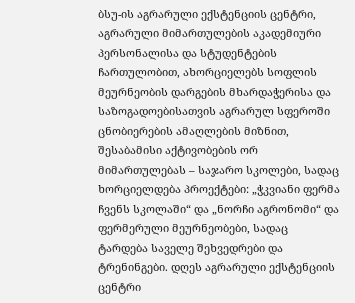ბსუ-ის აგრარული ექსტენციის ცენტრი, აგრარული მიმართულების აკადემიური პერსონალისა და სტუდენტების ჩართულობით, ახორციელებს სოფლის მეურნეობის დარგების მხარდაჭერისა და საზოგადოებისათვის აგრარულ სფეროში ცნობიერების ამაღლების მიზნით, შესაბამისი აქტივობების ორ მიმართულებას – საჯარო სკოლები, სადაც ხორციელდება პროექტები: „ჭკვიანი ფერმა ჩვენს სკოლაში“ და „ნორჩი აგრონომი“ და ფერმერული მეურნეობები, სადაც ტარდება საველე შეხვედრები და ტრენინგები. დღეს აგრარული ექსტენციის ცენტრი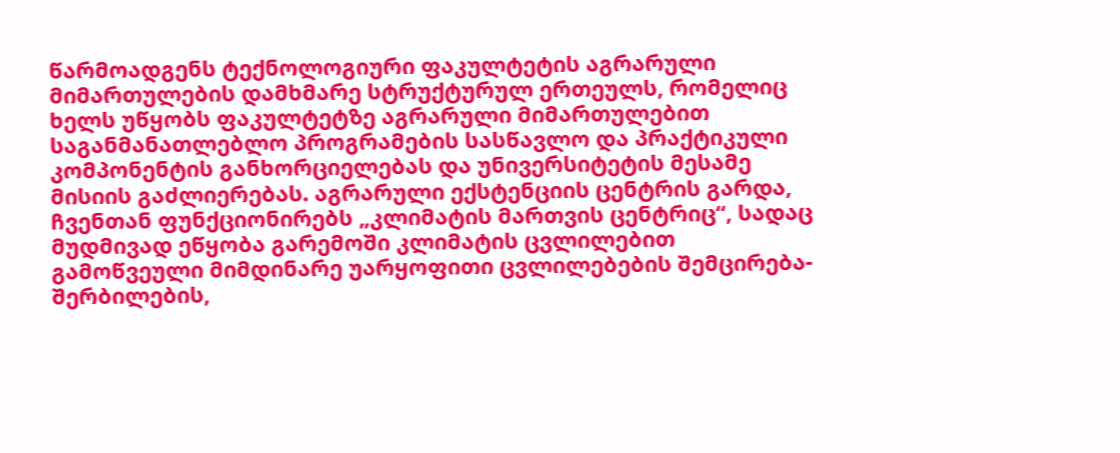წარმოადგენს ტექნოლოგიური ფაკულტეტის აგრარული მიმართულების დამხმარე სტრუქტურულ ერთეულს, რომელიც ხელს უწყობს ფაკულტეტზე აგრარული მიმართულებით საგანმანათლებლო პროგრამების სასწავლო და პრაქტიკული კომპონენტის განხორციელებას და უნივერსიტეტის მესამე მისიის გაძლიერებას. აგრარული ექსტენციის ცენტრის გარდა, ჩვენთან ფუნქციონირებს „კლიმატის მართვის ცენტრიც“, სადაც მუდმივად ეწყობა გარემოში კლიმატის ცვლილებით გამოწვეული მიმდინარე უარყოფითი ცვლილებების შემცირება-შერბილების,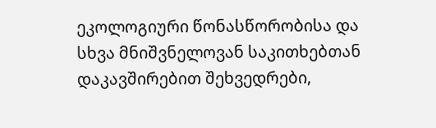ეკოლოგიური წონასწორობისა და სხვა მნიშვნელოვან საკითხებთან დაკავშირებით შეხვედრები,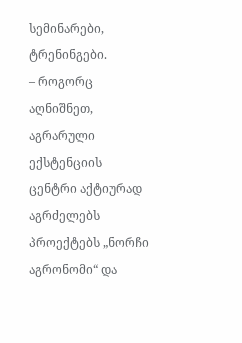სემინარები, ტრენინგები.
– როგორც აღნიშნეთ, აგრარული ექსტენციის ცენტრი აქტიურად აგრძელებს პროექტებს „ნორჩი აგრონომი“ და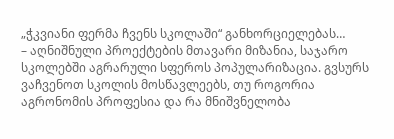„ჭკვიანი ფერმა ჩვენს სკოლაში“ განხორციელებას…
– აღნიშნული პროექტების მთავარი მიზანია, საჯარო სკოლებში აგრარული სფეროს პოპულარიზაცია. გვსურს ვაჩვენოთ სკოლის მოსწავლეებს, თუ როგორია აგრონომის პროფესია და რა მნიშვნელობა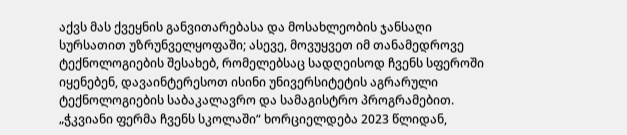აქვს მას ქვეყნის განვითარებასა და მოსახლეობის ჯანსაღი სურსათით უზრუნველყოფაში; ასევე, მოვუყვეთ იმ თანამედროვე ტექნოლოგიების შესახებ, რომელებსაც სადღეისოდ ჩვენს სფეროში იყენებენ, დავაინტერესოთ ისინი უნივერსიტეტის აგრარული ტექნოლოგიების საბაკალავრო და სამაგისტრო პროგრამებით. „ჭკვიანი ფერმა ჩვენს სკოლაში“ ხორციელდება 2023 წლიდან,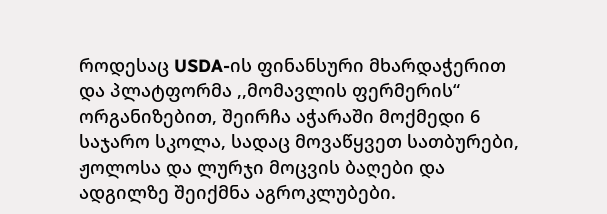როდესაც USDA-ის ფინანსური მხარდაჭერით და პლატფორმა ,,მომავლის ფერმერის“ ორგანიზებით, შეირჩა აჭარაში მოქმედი 6 საჯარო სკოლა, სადაც მოვაწყვეთ სათბურები, ჟოლოსა და ლურჯი მოცვის ბაღები და ადგილზე შეიქმნა აგროკლუბები.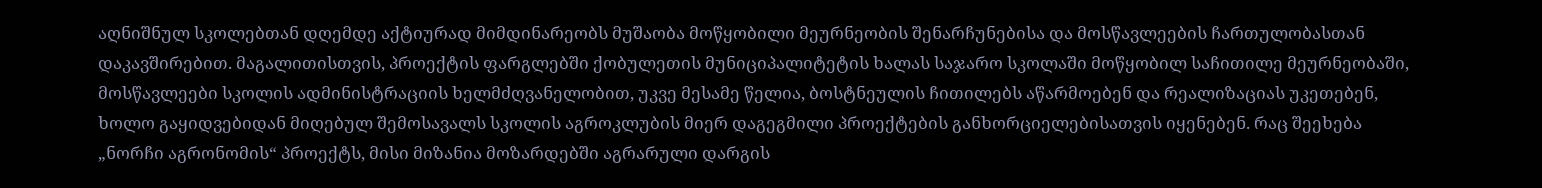აღნიშნულ სკოლებთან დღემდე აქტიურად მიმდინარეობს მუშაობა მოწყობილი მეურნეობის შენარჩუნებისა და მოსწავლეების ჩართულობასთან დაკავშირებით. მაგალითისთვის, პროექტის ფარგლებში ქობულეთის მუნიციპალიტეტის ხალას საჯარო სკოლაში მოწყობილ საჩითილე მეურნეობაში, მოსწავლეები სკოლის ადმინისტრაციის ხელმძღვანელობით, უკვე მესამე წელია, ბოსტნეულის ჩითილებს აწარმოებენ და რეალიზაციას უკეთებენ, ხოლო გაყიდვებიდან მიღებულ შემოსავალს სკოლის აგროკლუბის მიერ დაგეგმილი პროექტების განხორციელებისათვის იყენებენ. რაც შეეხება „ნორჩი აგრონომის“ პროექტს, მისი მიზანია მოზარდებში აგრარული დარგის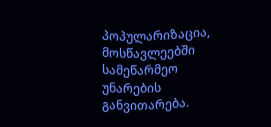პოპულარიზაცია, მოსწავლეებში სამეწარმეო უნარების განვითარება.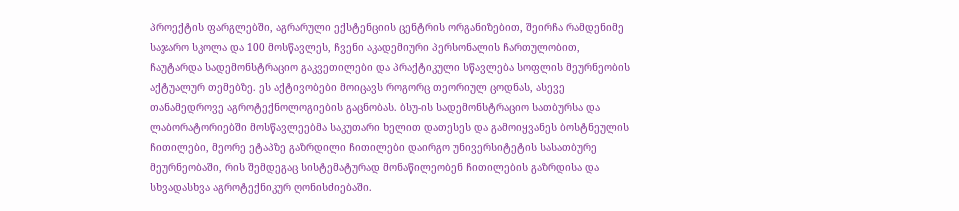პროექტის ფარგლებში, აგრარული ექსტენციის ცენტრის ორგანიზებით, შეირჩა რამდენიმე საჯარო სკოლა და 100 მოსწავლეს, ჩვენი აკადემიური პერსონალის ჩართულობით, ჩაუტარდა სადემონსტრაციო გაკვეთილები და პრაქტიკული სწავლება სოფლის მეურნეობის აქტუალურ თემებზე. ეს აქტივობები მოიცავს როგორც თეორიულ ცოდნას, ასევე თანამედროვე აგროტექნოლოგიების გაცნობას. ბსუ-ის სადემონსტრაციო სათბურსა და ლაბორატორიებში მოსწავლეებმა საკუთარი ხელით დათესეს და გამოიყვანეს ბოსტნეულის ჩითილები, მეორე ეტაპზე გაზრდილი ჩითილები დაირგო უნივერსიტეტის სასათბურე მეურნეობაში, რის შემდეგაც სისტემატურად მონაწილეობენ ჩითილების გაზრდისა და სხვადასხვა აგროტექნიკურ ღონისძიებაში.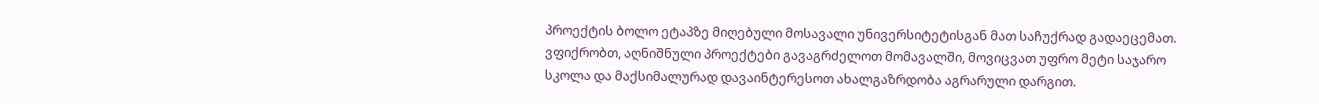პროექტის ბოლო ეტაპზე მიღებული მოსავალი უნივერსიტეტისგან მათ საჩუქრად გადაეცემათ. ვფიქრობთ, აღნიშნული პროექტები გავაგრძელოთ მომავალში, მოვიცვათ უფრო მეტი საჯარო სკოლა და მაქსიმალურად დავაინტერესოთ ახალგაზრდობა აგრარული დარგით.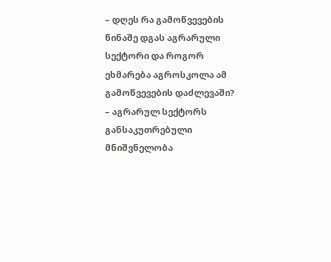– დღეს რა გამოწვევების წინაშე დგას აგრარული სექტორი და როგორ ეხმარება აგროსკოლა ამ გამოწვევების დაძლევაში?
– აგრარულ სექტორს განსაკუთრებული მნიშვნელობა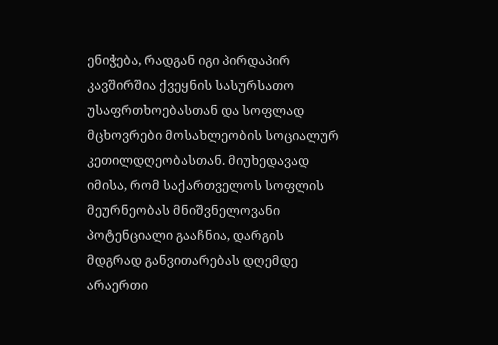ენიჭება, რადგან იგი პირდაპირ კავშირშია ქვეყნის სასურსათო უსაფრთხოებასთან და სოფლად მცხოვრები მოსახლეობის სოციალურ კეთილდღეობასთან. მიუხედავად იმისა, რომ საქართველოს სოფლის მეურნეობას მნიშვნელოვანი პოტენციალი გააჩნია, დარგის მდგრად განვითარებას დღემდე არაერთი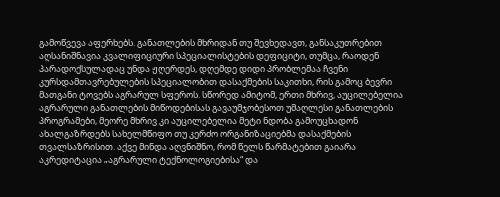გამოწვევა აფერხებს. განათლების მხრიდან თუ შევხედავთ, განსაკუთრებით აღსანიშნავია კვალიფიციური სპეციალისტების დეფიციტი, თუმცა, რაოდენ პარადოქსულადაც უნდა ჟღერდეს, დღემდე დიდი პრობლემაა ჩვენი კურსდამთავრებულების სპეციალობით დასაქმების საკითხი, რის გამოც ბევრი მათგანი ტოვებს აგრარულ სფეროს. სწორედ ამიტომ, ერთი მხრივ, აუცილებელია აგრარული განათლების მიწოდებისას გავაუმჯობესოთ უმაღლესი განათლების პროგრამები, მეორე მხრივ კი აუცილებელია მეტი ნდობა გამოუცხადონ ახალგაზრდებს სახელმწიფო თუ კერძო ორგანიზაციებმა დასაქმების თვალსაზრისით. აქვე მინდა აღვნიშნო, რომ წელს წარმატებით გაიარა აკრედიტაცია „აგრარული ტექნოლოგიებისა“ და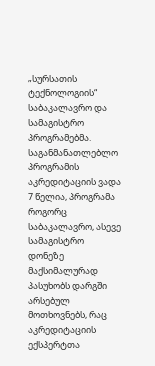„სურსათის ტექნოლოგიის“ საბაკალავრო და სამაგისტრო პროგრამებმა. საგანმანათლებლო პროგრამის აკრედიტაციის ვადა 7 წელია, პროგრამა როგორც საბაკალავრო, ასევე სამაგისტრო დონეზე მაქსიმალურად პასუხობს დარგში არსებულ მოთხოვნებს, რაც აკრედიტაციის ექსპერტთა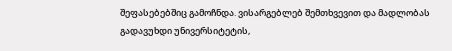შეფასებებშიც გამოჩნდა. ვისარგებლებ შემთხვევით და მადლობას გადავუხდი უნივერსიტეტის,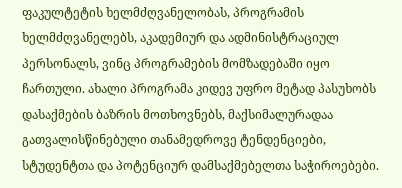ფაკულტეტის ხელმძღვანელობას, პროგრამის ხელმძღვანელებს, აკადემიურ და ადმინისტრაციულ პერსონალს, ვინც პროგრამების მომზადებაში იყო ჩართული. ახალი პროგრამა კიდევ უფრო მეტად პასუხობს დასაქმების ბაზრის მოთხოვნებს, მაქსიმალურადაა გათვალისწინებული თანამედროვე ტენდენციები, სტუდენტთა და პოტენციურ დამსაქმებელთა საჭიროებები.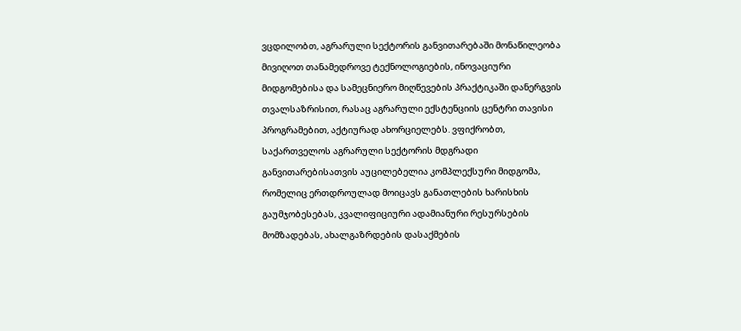ვცდილობთ, აგრარული სექტორის განვითარებაში მონაწილეობა მივიღოთ თანამედროვე ტექნოლოგიების, ინოვაციური მიდგომებისა და სამეცნიერო მიღწევების პრაქტიკაში დანერგვის თვალსაზრისით, რასაც აგრარული ექსტენციის ცენტრი თავისი პროგრამებით, აქტიურად ახორციელებს. ვფიქრობთ, საქართველოს აგრარული სექტორის მდგრადი განვითარებისათვის აუცილებელია კომპლექსური მიდგომა, რომელიც ერთდროულად მოიცავს განათლების ხარისხის გაუმჯობესებას, კვალიფიციური ადამიანური რესურსების მომზადებას, ახალგაზრდების დასაქმების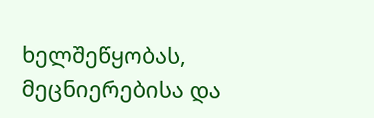ხელშეწყობას, მეცნიერებისა და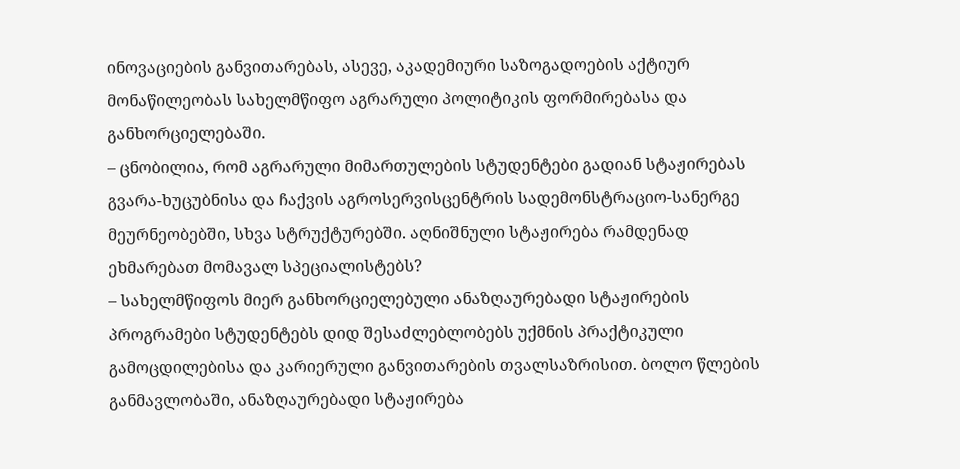ინოვაციების განვითარებას, ასევე, აკადემიური საზოგადოების აქტიურ მონაწილეობას სახელმწიფო აგრარული პოლიტიკის ფორმირებასა და განხორციელებაში.
– ცნობილია, რომ აგრარული მიმართულების სტუდენტები გადიან სტაჟირებას გვარა-ხუცუბნისა და ჩაქვის აგროსერვისცენტრის სადემონსტრაციო-სანერგე მეურნეობებში, სხვა სტრუქტურებში. აღნიშნული სტაჟირება რამდენად ეხმარებათ მომავალ სპეციალისტებს?
– სახელმწიფოს მიერ განხორციელებული ანაზღაურებადი სტაჟირების პროგრამები სტუდენტებს დიდ შესაძლებლობებს უქმნის პრაქტიკული გამოცდილებისა და კარიერული განვითარების თვალსაზრისით. ბოლო წლების განმავლობაში, ანაზღაურებადი სტაჟირება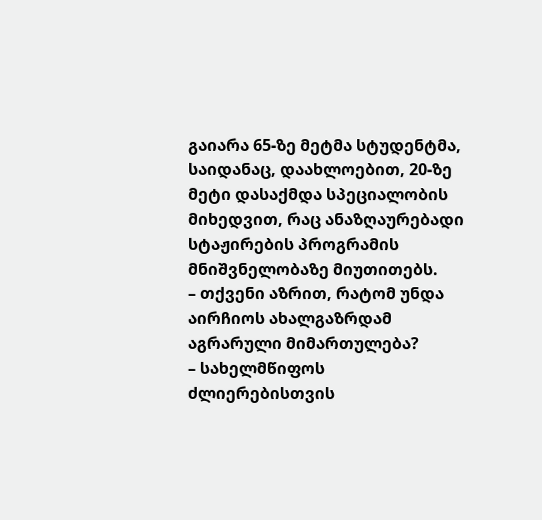გაიარა 65-ზე მეტმა სტუდენტმა, საიდანაც, დაახლოებით, 20-ზე მეტი დასაქმდა სპეციალობის მიხედვით, რაც ანაზღაურებადი სტაჟირების პროგრამის მნიშვნელობაზე მიუთითებს.
– თქვენი აზრით, რატომ უნდა აირჩიოს ახალგაზრდამ აგრარული მიმართულება?
– სახელმწიფოს ძლიერებისთვის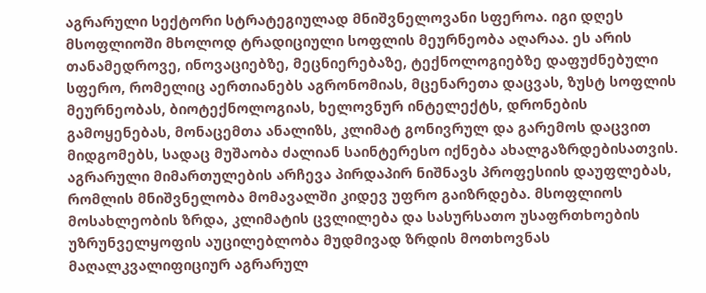აგრარული სექტორი სტრატეგიულად მნიშვნელოვანი სფეროა. იგი დღეს მსოფლიოში მხოლოდ ტრადიციული სოფლის მეურნეობა აღარაა. ეს არის თანამედროვე, ინოვაციებზე, მეცნიერებაზე, ტექნოლოგიებზე დაფუძნებული სფერო, რომელიც აერთიანებს აგრონომიას, მცენარეთა დაცვას, ზუსტ სოფლის მეურნეობას, ბიოტექნოლოგიას, ხელოვნურ ინტელექტს, დრონების გამოყენებას, მონაცემთა ანალიზს, კლიმატ გონივრულ და გარემოს დაცვით მიდგომებს, სადაც მუშაობა ძალიან საინტერესო იქნება ახალგაზრდებისათვის. აგრარული მიმართულების არჩევა პირდაპირ ნიშნავს პროფესიის დაუფლებას, რომლის მნიშვნელობა მომავალში კიდევ უფრო გაიზრდება. მსოფლიოს მოსახლეობის ზრდა, კლიმატის ცვლილება და სასურსათო უსაფრთხოების უზრუნველყოფის აუცილებლობა მუდმივად ზრდის მოთხოვნას მაღალკვალიფიციურ აგრარულ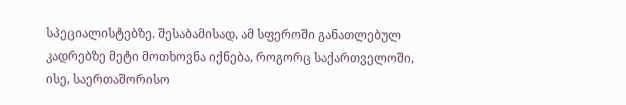სპეციალისტებზე. შესაბამისად, ამ სფეროში განათლებულ კადრებზე მეტი მოთხოვნა იქნება, როგორც საქართველოში, ისე, საერთაშორისო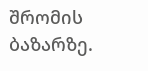შრომის ბაზარზე.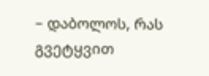– დაბოლოს, რას გვეტყვით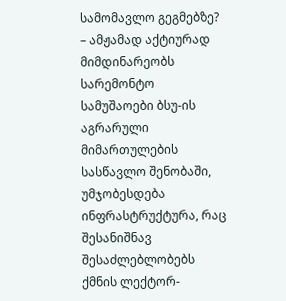სამომავლო გეგმებზე?
– ამჟამად აქტიურად მიმდინარეობს სარემონტო სამუშაოები ბსუ-ის აგრარული მიმართულების სასწავლო შენობაში, უმჯობესდება ინფრასტრუქტურა, რაც შესანიშნავ შესაძლებლობებს ქმნის ლექტორ-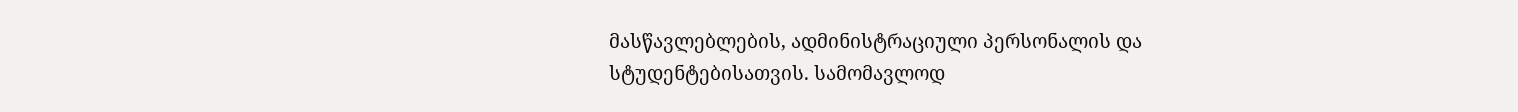მასწავლებლების, ადმინისტრაციული პერსონალის და სტუდენტებისათვის. სამომავლოდ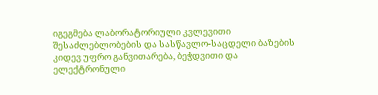იგეგმება ლაბორატორიული კვლევითი შესაძლებლობების და სასწავლო-საცდელი ბაზების კიდევ უფრო განვითარება, ბეჭდვითი და ელექტრონული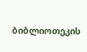ბიბლიოთეკის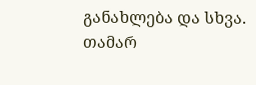განახლება და სხვა.
თამარ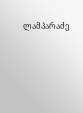ლამპარაძე